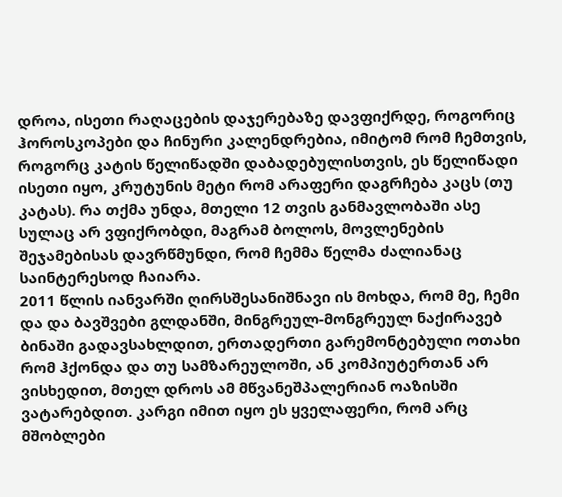დროა, ისეთი რაღაცების დაჯერებაზე დავფიქრდე, როგორიც ჰოროსკოპები და ჩინური კალენდრებია, იმიტომ რომ ჩემთვის, როგორც კატის წელიწადში დაბადებულისთვის, ეს წელიწადი ისეთი იყო, კრუტუნის მეტი რომ არაფერი დაგრჩება კაცს (თუ კატას). რა თქმა უნდა, მთელი 12 თვის განმავლობაში ასე სულაც არ ვფიქრობდი, მაგრამ ბოლოს, მოვლენების შეჯამებისას დავრწმუნდი, რომ ჩემმა წელმა ძალიანაც საინტერესოდ ჩაიარა.
2011 წლის იანვარში ღირსშესანიშნავი ის მოხდა, რომ მე, ჩემი და და ბავშვები გლდანში, მინგრეულ-მონგრეულ ნაქირავებ ბინაში გადავსახლდით, ერთადერთი გარემონტებული ოთახი რომ ჰქონდა და თუ სამზარეულოში, ან კომპიუტერთან არ ვისხედით, მთელ დროს ამ მწვანეშპალერიან ოაზისში ვატარებდით. კარგი იმით იყო ეს ყველაფერი, რომ არც მშობლები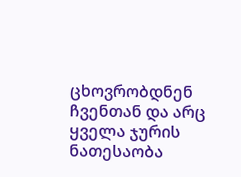ცხოვრობდნენ ჩვენთან და არც ყველა ჯურის ნათესაობა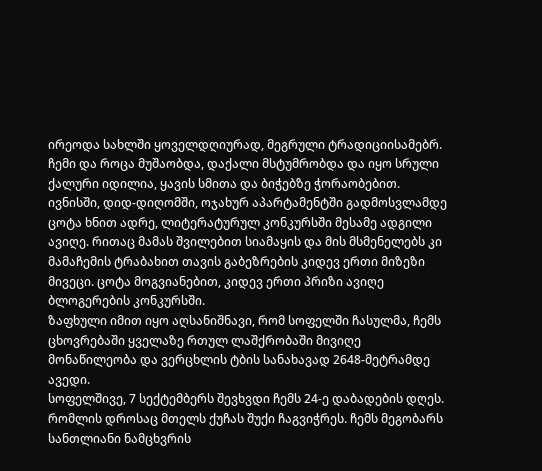ირეოდა სახლში ყოველდღიურად, მეგრული ტრადიციისამებრ. ჩემი და როცა მუშაობდა, დაქალი მსტუმრობდა და იყო სრული ქალური იდილია, ყავის სმითა და ბიჭებზე ჭორაობებით.
ივნისში, დიდ-დიღომში, ოჯახურ აპარტამენტში გადმოსვლამდე ცოტა ხნით ადრე, ლიტერატურულ კონკურსში მესამე ადგილი ავიღე. რითაც მამას შვილებით სიამაყის და მის მსმენელებს კი მამაჩემის ტრაბახით თავის გაბეზრების კიდევ ერთი მიზეზი მივეცი. ცოტა მოგვიანებით, კიდევ ერთი პრიზი ავიღე ბლოგერების კონკურსში.
ზაფხული იმით იყო აღსანიშნავი, რომ სოფელში ჩასულმა, ჩემს ცხოვრებაში ყველაზე რთულ ლაშქრობაში მივიღე მონაწილეობა და ვერცხლის ტბის სანახავად 2648-მეტრამდე ავედი.
სოფელშივე, 7 სექტემბერს შევხვდი ჩემს 24-ე დაბადების დღეს. რომლის დროსაც მთელს ქუჩას შუქი ჩაგვიჭრეს. ჩემს მეგობარს სანთლიანი ნამცხვრის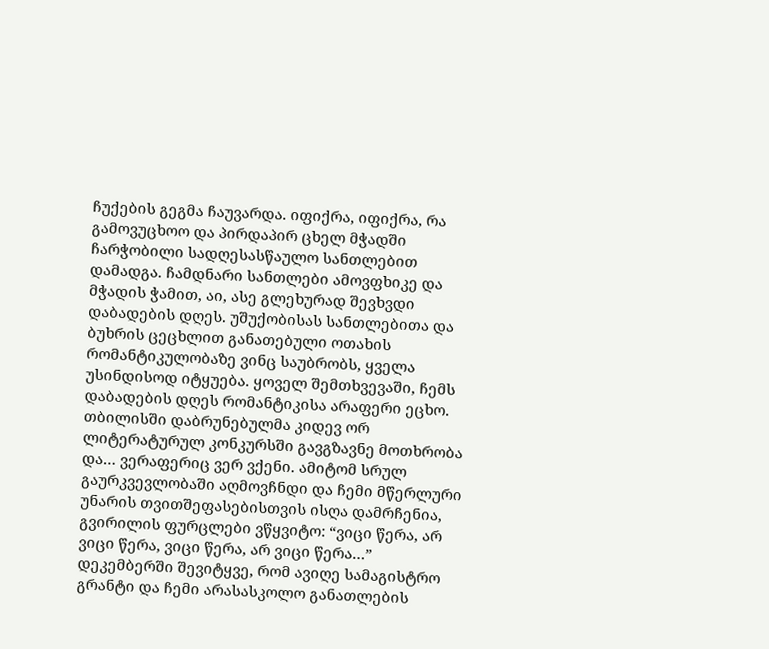ჩუქების გეგმა ჩაუვარდა. იფიქრა, იფიქრა, რა გამოვუცხოო და პირდაპირ ცხელ მჭადში ჩარჭობილი სადღესასწაულო სანთლებით დამადგა. ჩამდნარი სანთლები ამოვფხიკე და მჭადის ჭამით, აი, ასე გლეხურად შევხვდი დაბადების დღეს. უშუქობისას სანთლებითა და ბუხრის ცეცხლით განათებული ოთახის რომანტიკულობაზე ვინც საუბრობს, ყველა უსინდისოდ იტყუება. ყოველ შემთხვევაში, ჩემს დაბადების დღეს რომანტიკისა არაფერი ეცხო.
თბილისში დაბრუნებულმა კიდევ ორ ლიტერატურულ კონკურსში გავგზავნე მოთხრობა და… ვერაფერიც ვერ ვქენი. ამიტომ სრულ გაურკვევლობაში აღმოვჩნდი და ჩემი მწერლური უნარის თვითშეფასებისთვის ისღა დამრჩენია, გვირილის ფურცლები ვწყვიტო: “ვიცი წერა, არ ვიცი წერა, ვიცი წერა, არ ვიცი წერა…”
დეკემბერში შევიტყვე, რომ ავიღე სამაგისტრო გრანტი და ჩემი არასასკოლო განათლების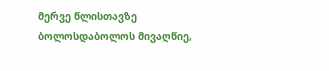მერვე წლისთავზე ბოლოსდაბოლოს მივაღწიე,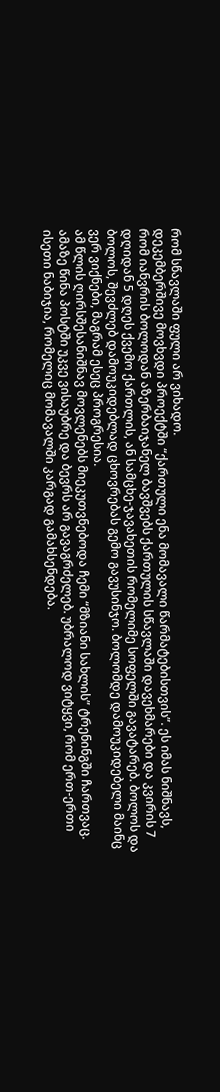რომ სწავლაში ფული არ ვიხადო.
დეკემბერშივე მოვხვდი პროექტში “ქართული ენა მომავალი წარმატებისთვის”. ეს იმას ნიშნავს, რომ იანვრის ბოლოდან აზერბაიჯანელ ბავშვებს ქართულის სწავლაში დავეხმარები და კვირის 7 დღიდან 5 დღეს ქვემო ქართლის, ან სამცხე-ჯავახეთის რომელიმე სოფელში გავატარებ. ბოლოს და ბოლოს, შევძლებ დამოუკიდებლად ცხოვრებას გემო გავუსინჯო. ბოლომდე დამოუკიდებელი მაინც ვერ ვიქნები, მაგრამ ესეც პროგრესია.
ამ წლის ღირსშესანიშნავ მოვლენებს მიეკუთვნებოდა ჩემი “მზიანი სახლის” ტრენინგში ჩართვაც. ამაზე წინა პოსტში უკვე ვისაუბრე და ბევრს არ გავაგრძელებ. უბრალოდ ვიტყვი, რომ ერთ-ერთი ისეთი ნაბიჯია, რომელიც მომავალში კარგად გამახსენდება.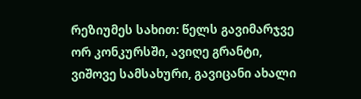რეზიუმეს სახით: წელს გავიმარჯვე ორ კონკურსში, ავიღე გრანტი, ვიშოვე სამსახური, გავიცანი ახალი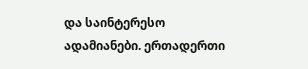და საინტერესო ადამიანები. ერთადერთი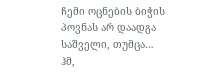ჩემი ოცნების ბიჭის პოვნას არ დაადგა საშველი, თუმცა… ჰმ,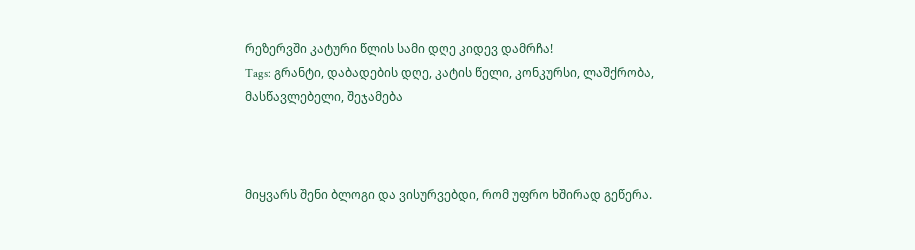რეზერვში კატური წლის სამი დღე კიდევ დამრჩა!
Tags: გრანტი, დაბადების დღე, კატის წელი, კონკურსი, ლაშქრობა, მასწავლებელი, შეჯამება



მიყვარს შენი ბლოგი და ვისურვებდი, რომ უფრო ხშირად გეწერა.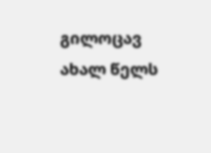გილოცავ ახალ წელს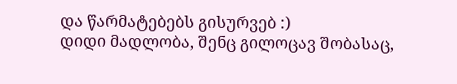და წარმატებებს გისურვებ :)
დიდი მადლობა, შენც გილოცავ შობასაც,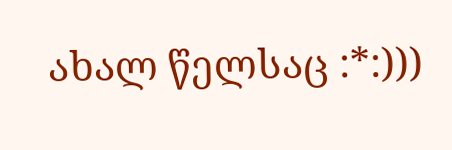ახალ წელსაც :*:)))